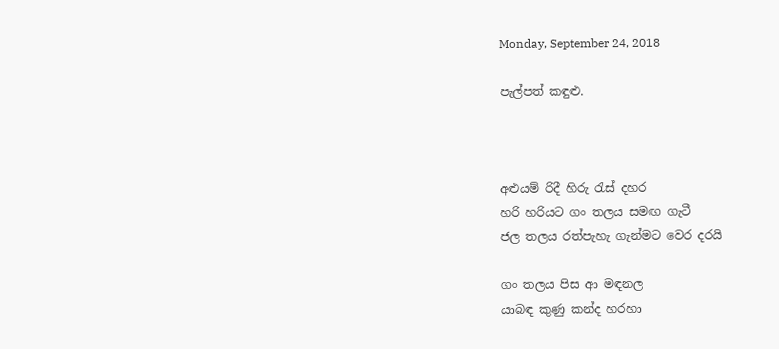Monday, September 24, 2018

පැල්පත් කඳුළු.



අළුයම් රිදී හිරු රැස් දහර
හරි හරියට ගං තලය සමඟ ගැටී
ජල තලය රත්පැහැ ගැන්මට වෙර දරයි

ගං තලය පිස ආ මඳනල
යාබඳ කුණු කන්ද හරහා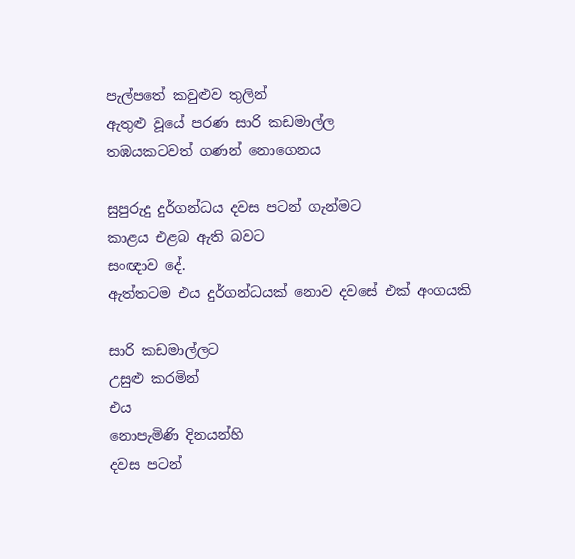පැල්පතේ කවුළුව තුලින්
ඇතුළු වූයේ පරණ සාරි කඩමාල්ල
තඹයකටවත් ගණන් නොගෙනය

සුපුරුදු දුර්ගන්ධය දවස පටන් ගැන්මට
කාළය එළබ ඇති බවට
සංඥාව දේ.
ඇත්තටම එය දුර්ගන්ධයක් නොව දවසේ එක් අංගයකි

සාරි කඩමාල්ලට
උසුළු කරමින්
එය
නොපැමිණි දිනයන්හි
දවස පටන්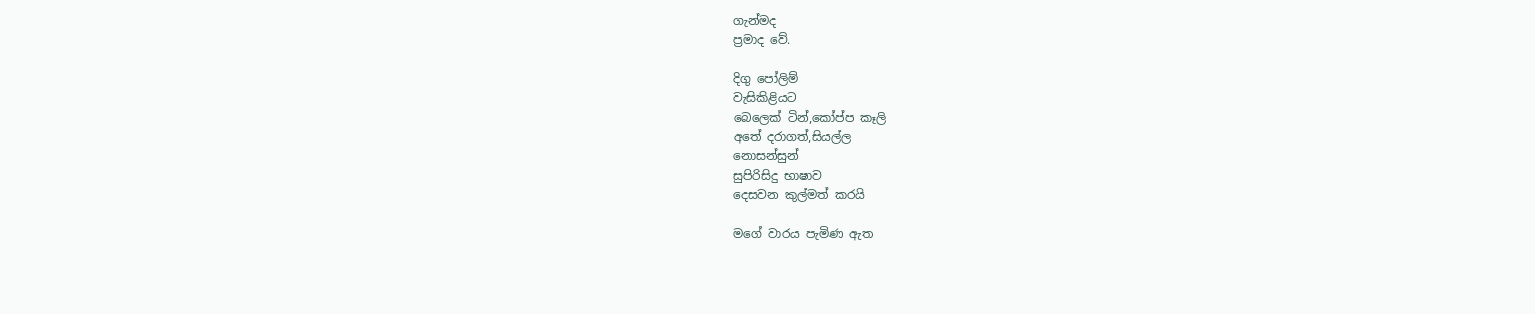ගැන්මද
ප්‍රමාද වේ.

දිගු පෝලිම්
වැසිකිළියට
බෙලෙක් ටින්,කෝප්ප කෑලි
අතේ දරාගත්,සියල්ල
නොසන්සුන්
සුපිරිසිදු භාෂාව
දෙසවන කුල්මත් කරයි

මගේ වාරය පැමිණ ඇත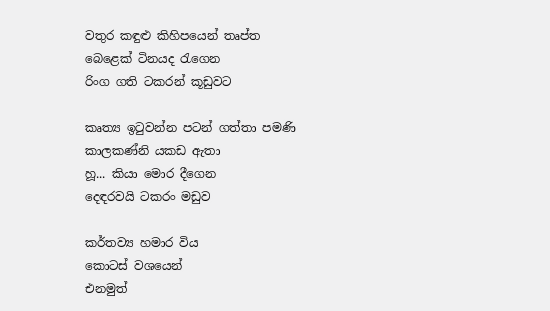වතුර කඳුළු කිහිපයෙන් තෘප්ත
බෙළෙක් ටිනයද රැගෙන
රිංග ගති ටකරන් කූඩුවට

කෘත්‍ය ඉටුවන්න පටන් ගත්තා පමණි
කාලකණ්නි යකඩ ඇතා
හූ... කියා මොර දීගෙන
දෙඳරවයි ටකරං මඩුව

කර්තව්‍ය හමාර විය
කොටස් වශයෙන්
එනමුත්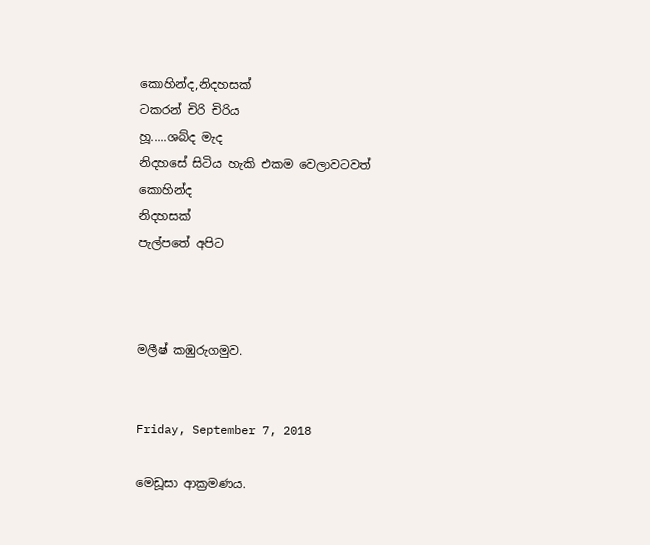කොහින්ද,නිදහසක්
ටකරන් චිරි චිරිය
හූ.....ශබ්ද මැද
නිදහසේ සිටිය හැකි එකම වෙලාවටවත්
කොහින්ද
නිදහසක්
පැල්පතේ අපිට



මලීෂ් කඹුරුගමුව.


Friday, September 7, 2018

මෙඩූසා ආක්‍රමණය.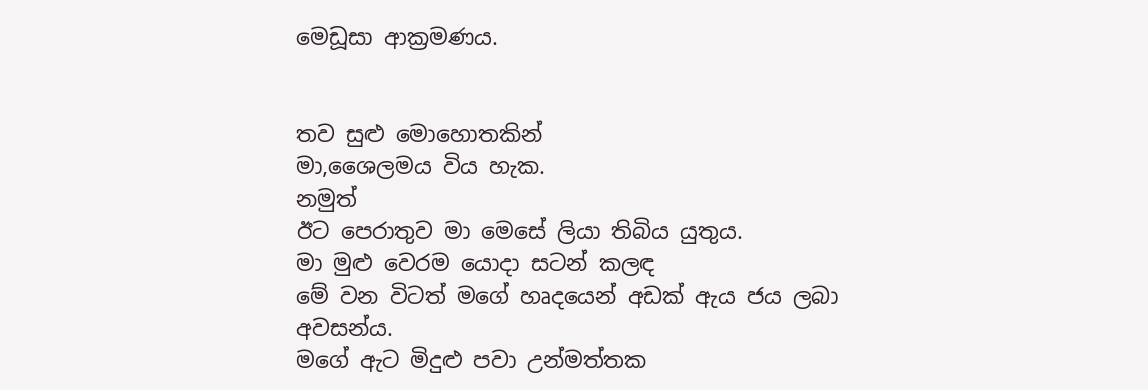මෙඩූසා ආක්‍රමණය.


තව සුළු මොහොතකින්
මා,ශෛලමය විය හැක.
නමුත්
ඊට පෙරාතුව මා මෙසේ ලියා තිබිය යුතුය.
මා මුළු වෙරම යොදා සටන් කලඳ
මේ වන විටත් මගේ හෘදයෙන් අඩක් ඇය ජය ලබා අවසන්ය.
මගේ ඇට මිදුළු පවා උන්මත්තක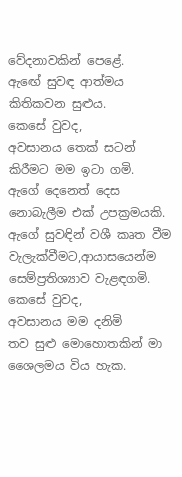වේදනාවකින් පෙළේ.
ඇඟේ සුවඳ ආත්මය කිතිකවන සුළුය.
කෙසේ වුවද,
අවසානය තෙක් සටන් කිරීමට මම ඉටා ගමි.
ඇගේ දෙනෙත් දෙස නොබැලීම එක් උපක්‍රමයකි.
ඇගේ සුවඳින් වශී කෘත වීම වැලැක්වීමට,ආයාසයෙන්ම සෙම්ප්‍රතිශ්‍යාව වැළඳගමි.
කෙසේ වුවද,
අවසානය මම දනිමි
තව සුළු මොහොතකින් මා ශෛලමය විය හැක.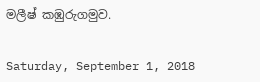මලීෂ් කඹුරුගමුව.


Saturday, September 1, 2018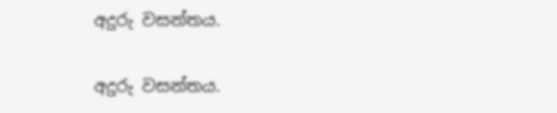අදුරු වසන්තය.


අදුරු වසන්තය.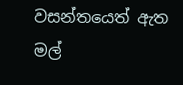වසන්තයෙත් ඇත
මල්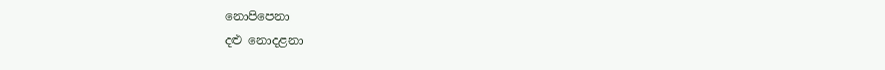නොපිපෙනා
දළු නොදළනා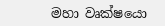මහා වෘක්ෂයො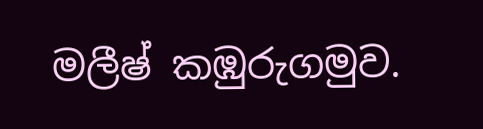මලීෂ් කඹුරුගමුව.